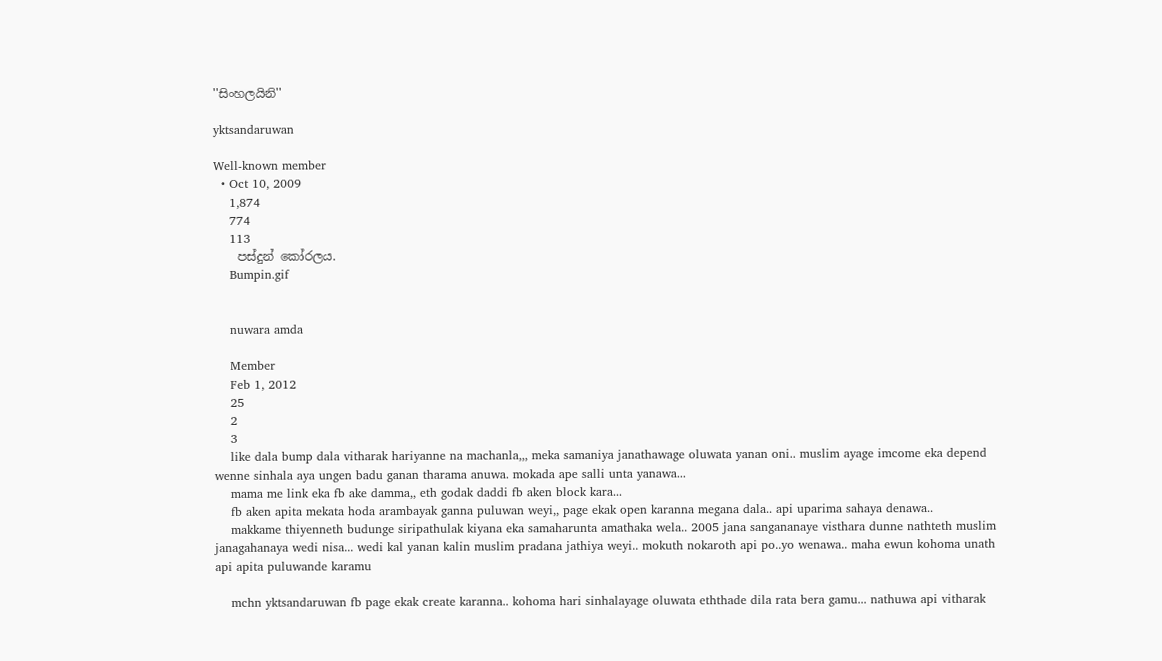''සිංහලයිනි''

yktsandaruwan

Well-known member
  • Oct 10, 2009
    1,874
    774
    113
    පස්දුන් කෝරලය.
    Bumpin.gif


    nuwara amda

    Member
    Feb 1, 2012
    25
    2
    3
    like dala bump dala vitharak hariyanne na machanla,,, meka samaniya janathawage oluwata yanan oni.. muslim ayage imcome eka depend wenne sinhala aya ungen badu ganan tharama anuwa. mokada ape salli unta yanawa...
    mama me link eka fb ake damma,, eth godak daddi fb aken block kara...
    fb aken apita mekata hoda arambayak ganna puluwan weyi,, page ekak open karanna megana dala.. api uparima sahaya denawa..
    makkame thiyenneth budunge siripathulak kiyana eka samaharunta amathaka wela.. 2005 jana sangananaye visthara dunne nathteth muslim janagahanaya wedi nisa... wedi kal yanan kalin muslim pradana jathiya weyi.. mokuth nokaroth api po..yo wenawa.. maha ewun kohoma unath api apita puluwande karamu

    mchn yktsandaruwan fb page ekak create karanna.. kohoma hari sinhalayage oluwata eththade dila rata bera gamu... nathuwa api vitharak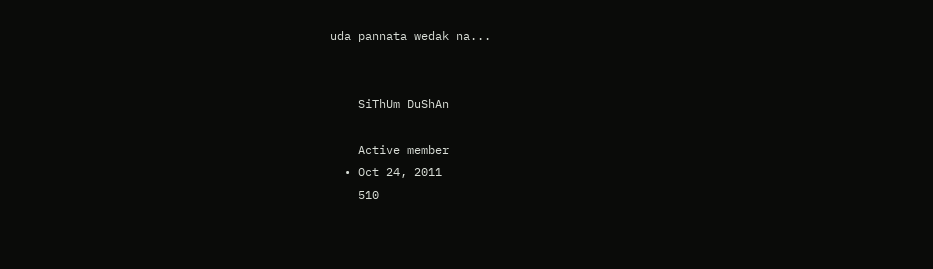uda pannata wedak na...


    SiThUm DuShAn

    Active member
  • Oct 24, 2011
    510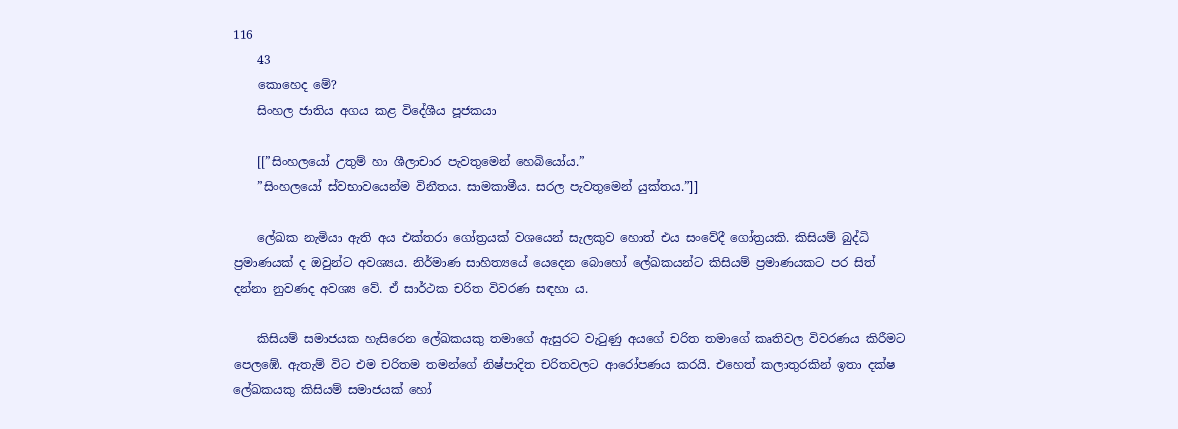116
    43
    කොහෙද මේ?
    සිංහල ජාතිය අගය කළ විදේශීය පූජකයා

    [[”සිංහලයෝ උතුම් හා ශීලාචාර පැවතුමෙන් හෙබියෝය.”
    ”සිංහලයෝ ස්වභාවයෙන්ම විනීතය. සාමකාමීය. සරල පැවතුමෙන් යුක්තය.”]]

    ලේඛක නැමියා ඇති අය එක්තරා ගෝත්‍රයක් වශයෙන් සැලකුව හොත් එය සංවේදී ගෝත්‍රයකි. කිසියම් බුද්ධි ප්‍රමාණයක් ද ඔවුන්ට අවශ්‍යය. නිර්මාණ සාහිත්‍යයේ යෙදෙන බොහෝ ලේඛකයන්ට කිසියම් ප්‍රමාණයකට පර සිත් දන්නා නුවණද අවශ්‍ය වේ. ඒ සාර්ථක චරිත විවරණ සඳහා ය.

    කිසියම් සමාජයක හැසිරෙන ලේඛකයකු තමාගේ ඇසුරට වැටුණු අයගේ චරිත තමාගේ කෘතිවල විවරණය කිරීමට පෙලඹේ. ඇතැම් විට එම චරිතම තමන්ගේ නිෂ්පාදිත චරිතවලට ආරෝපණය කරයි. එහෙත් කලාතුරකින් ඉතා දක්ෂ ලේඛකයකු කිසියම් සමාජයක් හෝ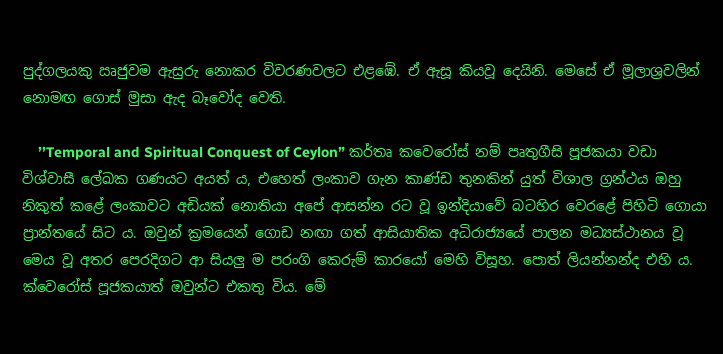පුද්ගලයකු ඍජුවම ඇසුරු නොකර විවරණවලට එළඹේ. ඒ ඇසූ කියවූ දෙයිනි. මෙසේ ඒ මූලාශ්‍රවලින් නොමඟ ගොස් මුසා ඇද බෑවෝද වෙති.

    ’’Temporal and Spiritual Conquest of Ceylon” කර්තෘ කවෙරෝස් නම් පෘතුගීසි පූජකයා වඩා විශ්වාසී ලේඛක ගණයට අයත් ය, එහෙත් ලංකාව ගැන කාණ්ඩ තුනකින් යුත් විශාල ග්‍රන්ථය ඔහු නිකුත් කළේ ලංකාවට අඩියක් නොතියා අපේ ආසන්න රට වූ ඉන්දියාවේ බටහිර වෙරළේ පිහිටි ගොයා ප්‍රාන්තයේ සිට ය. ඔවුන් ක්‍රමයෙන් ගොඩ නඟා ගත් ආසියාතික අධිරාජ්‍යයේ පාලන මධ්‍යස්ථානය වූ මෙය වූ අතර පෙරදිගට ආ සියලු ම පරංගි කෙරුම් කාරයෝ මෙහි විසූහ. පොත් ලියන්නන්ද එහි ය. ක්වෙරෝස් පූජකයාත් ඔවුන්ට එකතු විය. මේ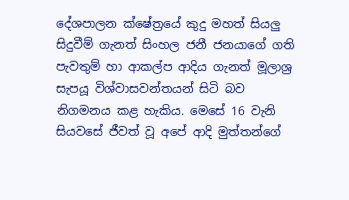දේශපාලන ක්ෂේත්‍රයේ කුදු මහත් සියලු සිදුවීම් ගැනත් සිංහල ජනී ජනයාගේ ගති පැවතුම් හා ආකල්ප ආදිය ගැනත් මූලාශ්‍ර සැපයූ විශ්වාසවන්තයන් සිටි බව නිගමනය කළ හැකිය. මෙසේ 16 වැනි සියවසේ ජීවත් වූ අපේ ආදි මුත්තන්ගේ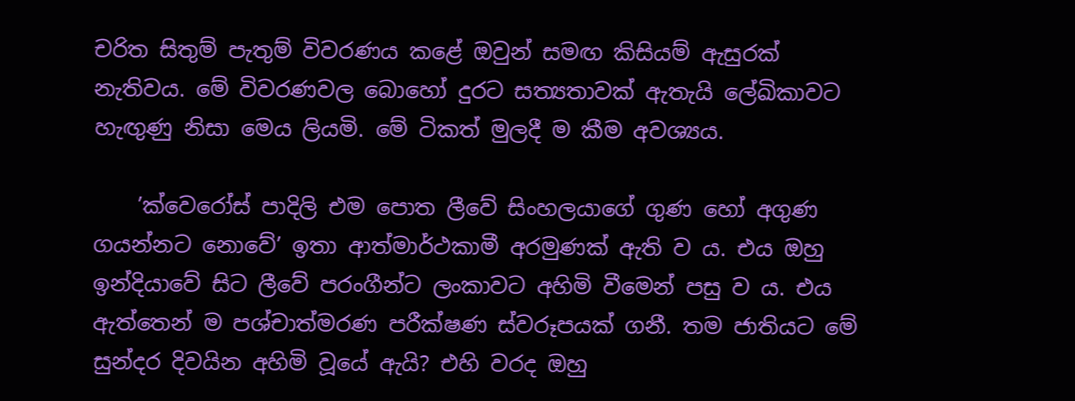චරිත සිතුම් පැතුම් විවරණය කළේ ඔවුන් සමඟ කිසියම් ඇසුරක් නැතිවය. මේ විවරණවල බොහෝ දුරට සත්‍යතාවක් ඇතැයි ලේඛිකාවට හැඟුණු නිසා මෙය ලියමි. මේ ටිකත් මුලදී ම කීම අවශ්‍යය.

    ’ක්වෙරෝස් පාදිලි එම පොත ලීවේ සිංහලයාගේ ගුණ හෝ අගුණ ගයන්නට නොවේ’ ඉතා ආත්මාර්ථකාමී අරමුණක් ඇති ව ය. එය ඔහු ඉන්දියාවේ සිට ලීවේ පරංගීන්ට ලංකාවට අහිමි වීමෙන් පසු ව ය. එය ඇත්තෙන් ම පශ්චාත්මරණ පරීක්ෂණ ස්වරූපයක් ගනී. තම ජාතියට මේ සුන්දර දිවයින අහිමි වූයේ ඇයි? එහි වරද ඔහු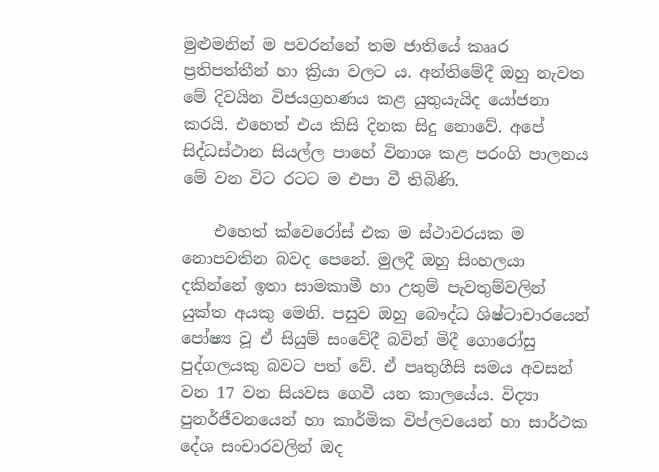මුළුමනින් ම පවරන්නේ තම ජාතියේ කෲර ප්‍රතිපත්තීන් හා ක්‍රියා වලට ය. අන්තිමේදී ඔහු නැවත මේ දිවයින විජයග්‍රහණය කළ යුතුයැයිද යෝජනා කරයි. එහෙත් එය කිසි දිනක සිදු නොවේ. අපේ සිද්ධස්ථාන සියල්ල පාහේ විනාශ කළ පරංගි පාලනය මේ වන විට රටට ම එපා වී තිබිණි.

    එහෙත් ක්වෙරෝස් එක ම ස්ථාවරයක ම නොපවතින බවද පෙනේ. මුලදී ඔහු සිංහලයා දකින්නේ ඉතා සාමකාමී හා උතුම් පැවතුම්වලින් යුක්ත අයකු මෙනි. පසුව ඔහු බෞද්ධ ශිෂ්ටාචාරයෙන් පෝෂ්‍ය වූ ඒ සියුම් සංවේදී බවින් මිදී ගොරෝසු පුද්ගලයකු බවට පත් වේ. ඒ පෘතුගීසි සමය අවසන් වන 17 වන සියවස ගෙවී යන කාලයේය. විද්‍යා පුනර්ජීවනයෙන් හා කාර්මික විප්ලවයෙන් හා සාර්ථක දේශ සංචාරවලින් ඔද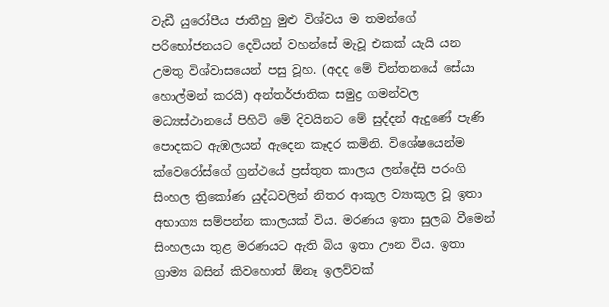වැඩී යුරෝපීය ජාතීහු මුළු විශ්වය ම තමන්ගේ පරිභෝජනයට දෙවියන් වහන්සේ මැවූ එකක් යැයි යන උමතු විශ්වාසයෙන් පසු වූහ. (අදද මේ චින්තනයේ සේයා හොල්මන් කරයි) අන්තර්ජාතික සමුද්‍ර ගමන්වල මධ්‍යස්ථානයේ පිහිටි මේ දිවයිනට මේ සුද්දන් ඇදුණේ පැණි පොදකට ඇඹලයන් ඇදෙන කෑදර කමිනි. විශේෂයෙන්ම ක්වෙරෝස්ගේ ග්‍රන්ථයේ ප්‍රස්තුත කාලය ලන්දේසි පරංගි සිංහල ත්‍රිකෝණ යුද්ධවලින් නිතර ආකූල ව්‍යාකූල වූ ඉතා අභාග්‍ය සම්පන්න කාලයක් විය. මරණය ඉතා සුලබ වීමෙන් සිංහලයා තුළ මරණයට ඇති බිය ඉතා ඌන විය. ඉතා ග්‍රාම්‍ය බසින් කිවහොත් ඕනෑ ඉලව්වක්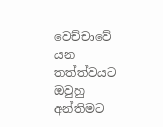වෙච්චාවේ යන තත්ත්වයට ඔවුහු අන්තිමට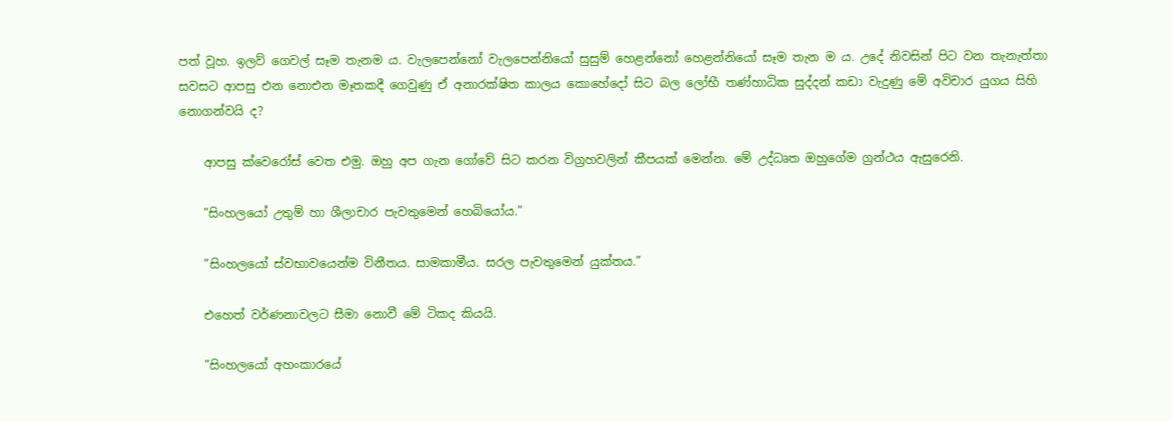පත් වූහ. ඉලව් ගෙවල් සෑම තැනම ය. වැලපෙන්නෝ වැලපෙන්නියෝ සුසුම් හෙළන්නෝ හෙළන්නියෝ සෑම තැන ම ය. උදේ නිවසින් පිට වන තැනැත්තා සවසට ආපසු එන නොඑන මෑතකදී ගෙවුණු ඒ අනාරක්ෂිත කාලය කොහේදෝ සිට බල ලෝභී තණ්හාධික සුද්දන් කඩා වැදුණු මේ අවිචාර යුගය සිහි නොගන්වයි ද?

    ආපසු ක්වෙරෝස් වෙත එමු. ඔහු අප ගැන ගෝවේ සිට කරන විග්‍රහවලින් කීපයක් මෙන්න. මේ උද්ධෘත ඔහුගේම ග්‍රන්ථය ඇසුරෙනි.

    ”සිංහලයෝ උතුම් හා ශීලාචාර පැවතුමෙන් හෙබියෝය.”

    ”සිංහලයෝ ස්වභාවයෙන්ම විනීතය. සාමකාමීය. සරල පැවතුමෙන් යුක්තය.”

    එහෙත් වර්ණනාවලට සීමා නොවී මේ ටිකද කියයි.

    ”සිංහලයෝ අහංකාරයේ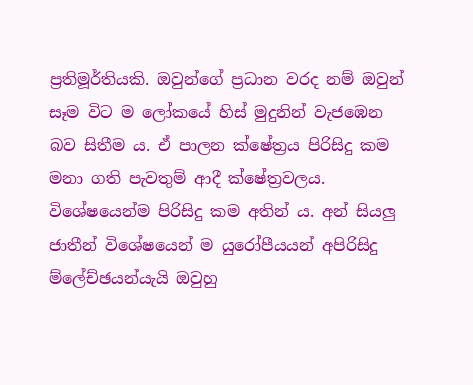ප්‍රතිමූර්තියකි. ඔවුන්ගේ ප්‍රධාන වරද නම් ඔවුන් සෑම විට ම ලෝකයේ හිස් මුදුනින් වැජඹෙන බව සිතීම ය. ඒ පාලන ක්ෂේත්‍රය පිරිසිදු කම මනා ගති පැවතුම් ආදී ක්ෂේත්‍රවලය. විශේෂයෙන්ම පිරිසිදු කම අතින් ය. අන් සියලු ජාතීන් විශේෂයෙන් ම යුරෝපීයයන් අපිරිසිදු ම්ලේච්ඡයන්යැයි ඔවුහු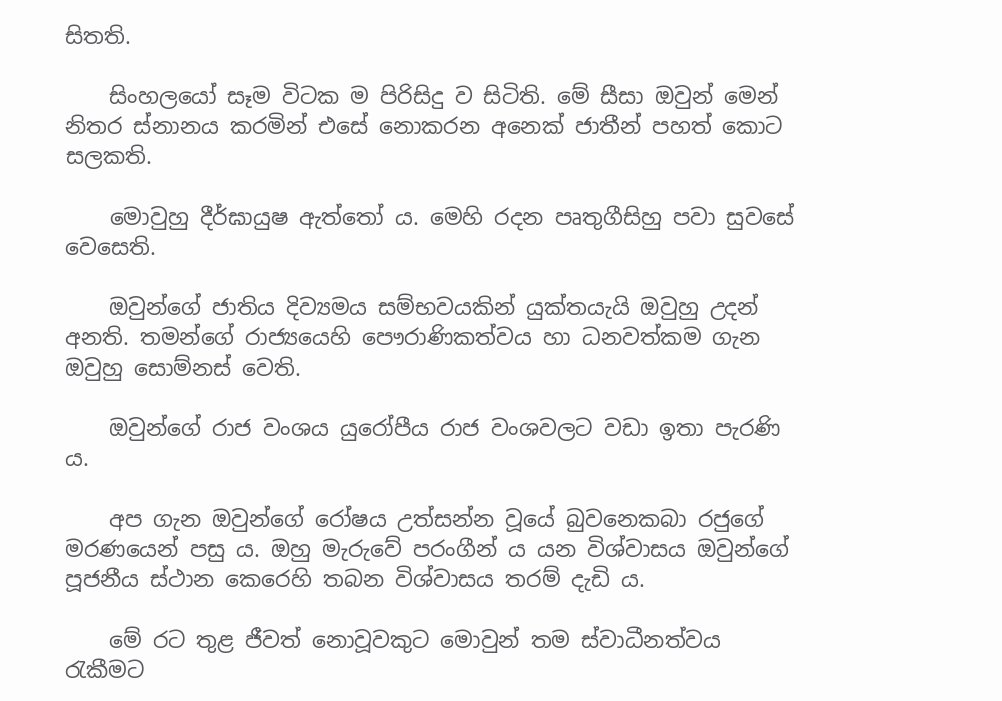සිතති.

    සිංහලයෝ සෑම විටක ම පිරිසිදු ව සිටිති. මේ සීසා ඔවුන් මෙන් නිතර ස්නානය කරමින් එසේ නොකරන අනෙක් ජාතීන් පහත් කොට සලකති.

    මොවුහු දීර්ඝායුෂ ඇත්තෝ ය. මෙහි රදන පෘතුගීසිහු පවා සුවසේ වෙසෙති.

    ඔවුන්ගේ ජාතිය දිව්‍යමය සම්භවයකින් යුක්තයැයි ඔවුහු උදන් අනති. තමන්ගේ රාජ්‍යයෙහි පෞරාණිකත්වය හා ධනවත්කම ගැන ඔවුහු සොම්නස් වෙති.

    ඔවුන්ගේ රාජ වංශය යුරෝපීය රාජ වංශවලට වඩා ඉතා පැරණි ය.

    අප ගැන ඔවුන්ගේ රෝෂය උත්සන්න වූයේ බුවනෙකබා රජුගේ මරණයෙන් පසු ය. ඔහු මැරුවේ පරංගීන් ය යන විශ්වාසය ඔවුන්ගේ පූජනීය ස්ථාන කෙරෙහි තබන විශ්වාසය තරම් දැඩි ය.

    මේ රට තුළ ජීවත් නොවූවකුට මොවුන් තම ස්වාධීනත්වය රැකීමට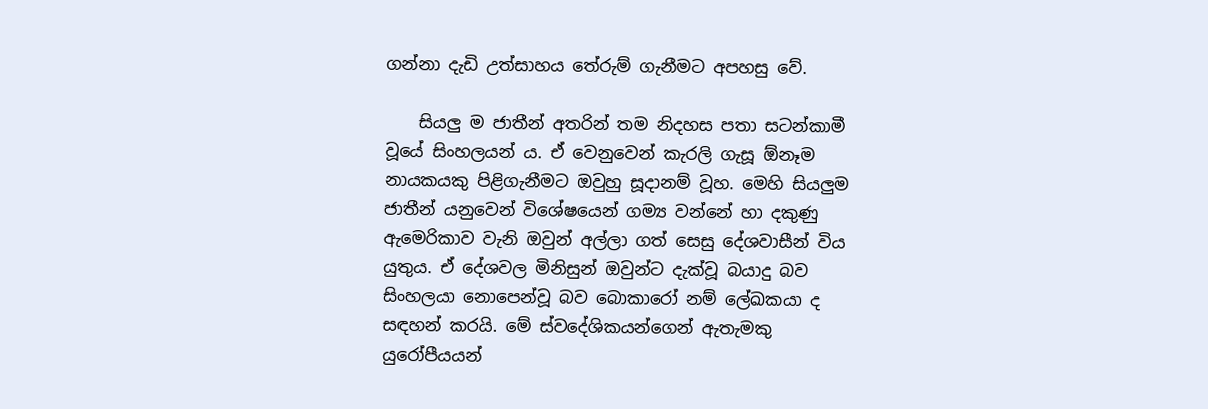ගන්නා දැඩි උත්සාහය තේරුම් ගැනීමට අපහසු වේ.

    සියලු ම ජාතීන් අතරින් තම නිදහස පතා සටන්කාමී වූයේ සිංහලයන් ය. ඒ වෙනුවෙන් කැරලි ගැසූ ඕනෑම නායකයකු පිළිගැනීමට ඔවුහු සූදානම් වූහ. මෙහි සියලුම ජාතීන් යනුවෙන් විශේෂයෙන් ගම්‍ය වන්නේ හා දකුණු ඇමෙරිකාව වැනි ඔවුන් අල්ලා ගත් සෙසු දේශවාසීන් විය යුතුය. ඒ දේශවල මිනිසුන් ඔවුන්ට දැක්වූ බයාදු බව සිංහලයා නොපෙන්වූ බව බොකාරෝ නම් ලේඛකයා ද සඳහන් කරයි. මේ ස්වදේශිකයන්ගෙන් ඇතැමකු යුරෝපීයයන්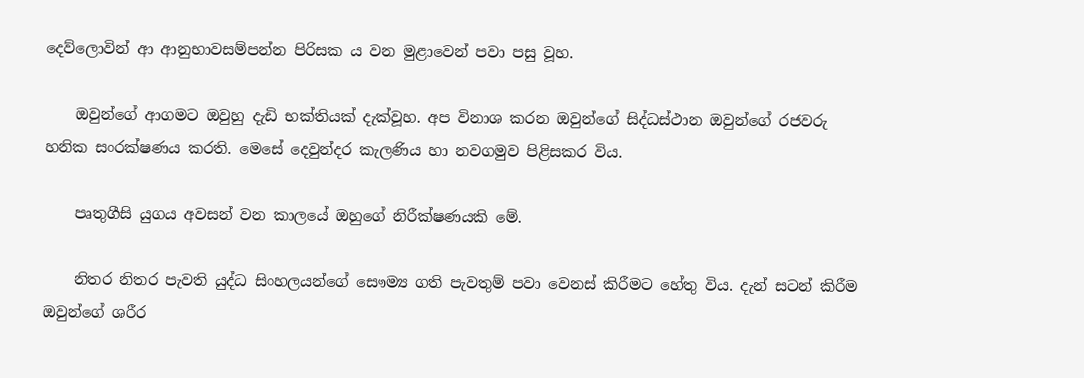දෙව්ලොවින් ආ ආනුභාවසම්පන්න පිරිසක ය වන මුළාවෙන් පවා පසු වූහ.

    ඔවුන්ගේ ආගමට ඔවුහු දැඩි භක්තියක් දැක්වූහ. අප විනාශ කරන ඔවුන්ගේ සිද්ධස්ථාන ඔවුන්ගේ රජවරු හනික සංරක්ෂණය කරති. මෙසේ දෙවුන්දර කැලණිය හා නවගමුව පිළිසකර විය.

    පෘතුගීසි යුගය අවසන් වන කාලයේ ඔහුගේ නිරීක්ෂණයකි මේ.

    නිතර නිතර පැවති යුද්ධ සිංහලයන්ගේ සෞම්‍ය ගති පැවතුම් පවා වෙනස් කිරීමට හේතු විය. දැන් සටන් කිරීම ඔවුන්ගේ ශරීර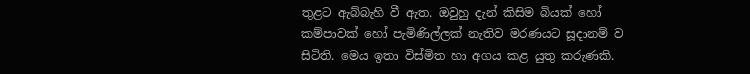තුළට ඇබ්බැහි වී ඇත. ඔවුහු දැන් කිසිම බියක් හෝ කම්පාවක් හෝ පැමිණිල්ලක් නැතිව මරණයට සූදානම් ව සිටිති. මෙය ඉතා විස්මිත හා අගය කළ යුතු කරුණකි.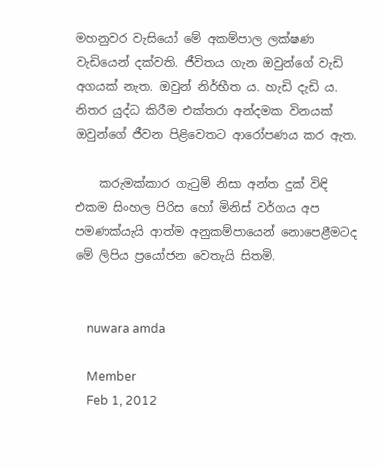මහනුවර වැසියෝ මේ අකම්පාල ලක්ෂණ වැඩියෙන් දක්වති. ජීවිතය ගැන ඔවුන්ගේ වැඩි අගයක් නැත. ඔවුන් නිර්භීත ය. හැඩි දැඩි ය. නිතර යුද්ධ කිරීම එක්තරා අන්දමක විනයක් ඔවුන්ගේ ජීවන පිළිවෙතට ආරෝපණය කර ඇත.

    කරුමක්කාර ගැටුම් නිසා අන්ත දුක් විඳි එකම සිංහල පිරිස හෝ මිනිස් වර්ගය අප පමණක්යැයි ආත්ම අනුකම්පායෙන් නොපෙළීමටද මේ ලිපිය ප්‍රයෝජන වෙතැයි සිතමි.


    nuwara amda

    Member
    Feb 1, 2012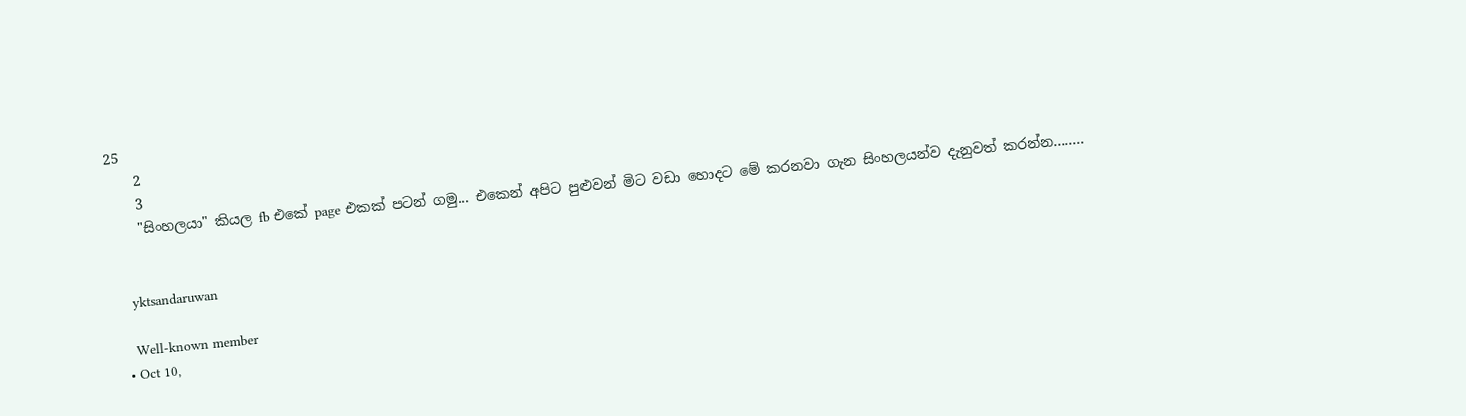25
    2
    3
    "සිංහලයා" කියල fb එකේ page එකක් පටන් ගමු... එකෙන් අපිට පුළුවන් මිට වඩා හොදට මේ කරනවා ගැන සිංහලයන්ව දැනුවත් කරන්න........


    yktsandaruwan

    Well-known member
  • Oct 10,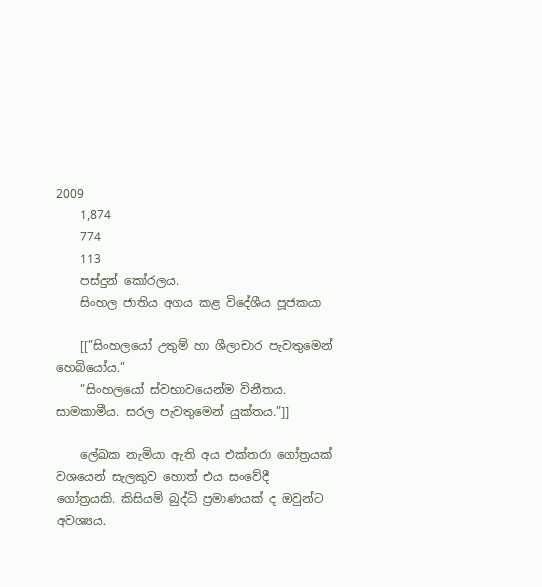2009
    1,874
    774
    113
    පස්දුන් කෝරලය.
    සිංහල ජාතිය අගය කළ විදේශීය පූජකයා

    [[”සිංහලයෝ උතුම් හා ශීලාචාර පැවතුමෙන් හෙබියෝය.”
    ”සිංහලයෝ ස්වභාවයෙන්ම විනීතය. සාමකාමීය. සරල පැවතුමෙන් යුක්තය.”]]

    ලේඛක නැමියා ඇති අය එක්තරා ගෝත්‍රයක් වශයෙන් සැලකුව හොත් එය සංවේදී ගෝත්‍රයකි. කිසියම් බුද්ධි ප්‍රමාණයක් ද ඔවුන්ට අවශ්‍යය.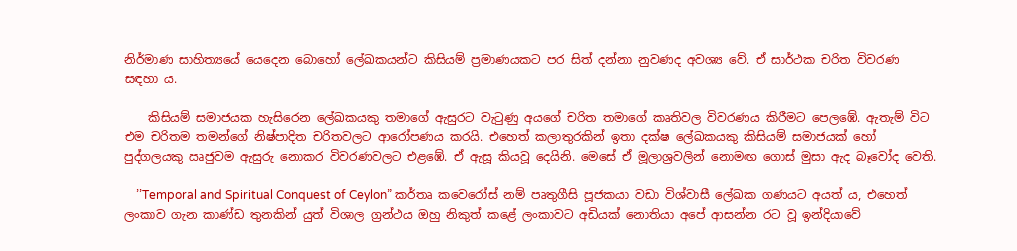නිර්මාණ සාහිත්‍යයේ යෙදෙන බොහෝ ලේඛකයන්ට කිසියම් ප්‍රමාණයකට පර සිත් දන්නා නුවණද අවශ්‍ය වේ. ඒ සාර්ථක චරිත විවරණ සඳහා ය.

    කිසියම් සමාජයක හැසිරෙන ලේඛකයකු තමාගේ ඇසුරට වැටුණු අයගේ චරිත තමාගේ කෘතිවල විවරණය කිරීමට පෙලඹේ. ඇතැම් විට එම චරිතම තමන්ගේ නිෂ්පාදිත චරිතවලට ආරෝපණය කරයි. එහෙත් කලාතුරකින් ඉතා දක්ෂ ලේඛකයකු කිසියම් සමාජයක් හෝ පුද්ගලයකු ඍජුවම ඇසුරු නොකර විවරණවලට එළඹේ. ඒ ඇසූ කියවූ දෙයිනි. මෙසේ ඒ මූලාශ්‍රවලින් නොමඟ ගොස් මුසා ඇද බෑවෝද වෙති.

    ’’Temporal and Spiritual Conquest of Ceylon” කර්තෘ කවෙරෝස් නම් පෘතුගීසි පූජකයා වඩා විශ්වාසී ලේඛක ගණයට අයත් ය, එහෙත් ලංකාව ගැන කාණ්ඩ තුනකින් යුත් විශාල ග්‍රන්ථය ඔහු නිකුත් කළේ ලංකාවට අඩියක් නොතියා අපේ ආසන්න රට වූ ඉන්දියාවේ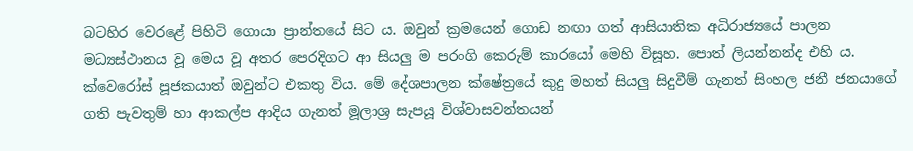බටහිර වෙරළේ පිහිටි ගොයා ප්‍රාන්තයේ සිට ය. ඔවුන් ක්‍රමයෙන් ගොඩ නඟා ගත් ආසියාතික අධිරාජ්‍යයේ පාලන මධ්‍යස්ථානය වූ මෙය වූ අතර පෙරදිගට ආ සියලු ම පරංගි කෙරුම් කාරයෝ මෙහි විසූහ. පොත් ලියන්නන්ද එහි ය. ක්වෙරෝස් පූජකයාත් ඔවුන්ට එකතු විය. මේ දේශපාලන ක්ෂේත්‍රයේ කුදු මහත් සියලු සිදුවීම් ගැනත් සිංහල ජනී ජනයාගේ ගති පැවතුම් හා ආකල්ප ආදිය ගැනත් මූලාශ්‍ර සැපයූ විශ්වාසවන්තයන්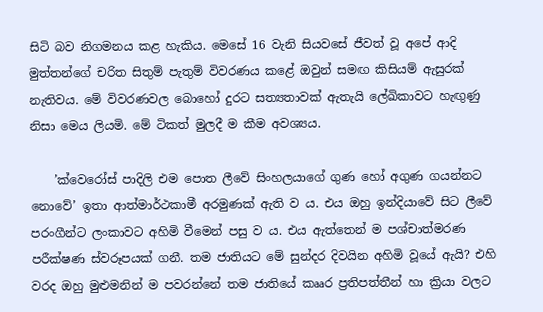සිටි බව නිගමනය කළ හැකිය. මෙසේ 16 වැනි සියවසේ ජීවත් වූ අපේ ආදි මුත්තන්ගේ චරිත සිතුම් පැතුම් විවරණය කළේ ඔවුන් සමඟ කිසියම් ඇසුරක් නැතිවය. මේ විවරණවල බොහෝ දුරට සත්‍යතාවක් ඇතැයි ලේඛිකාවට හැඟුණු නිසා මෙය ලියමි. මේ ටිකත් මුලදී ම කීම අවශ්‍යය.

    ’ක්වෙරෝස් පාදිලි එම පොත ලීවේ සිංහලයාගේ ගුණ හෝ අගුණ ගයන්නට නොවේ’ ඉතා ආත්මාර්ථකාමී අරමුණක් ඇති ව ය. එය ඔහු ඉන්දියාවේ සිට ලීවේ පරංගීන්ට ලංකාවට අහිමි වීමෙන් පසු ව ය. එය ඇත්තෙන් ම පශ්චාත්මරණ පරීක්ෂණ ස්වරූපයක් ගනී. තම ජාතියට මේ සුන්දර දිවයින අහිමි වූයේ ඇයි? එහි වරද ඔහු මුළුමනින් ම පවරන්නේ තම ජාතියේ කෲර ප්‍රතිපත්තීන් හා ක්‍රියා වලට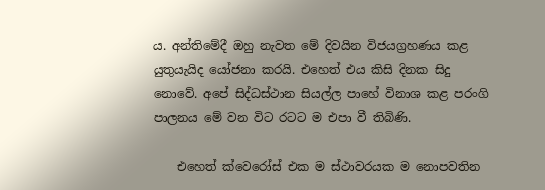ය. අන්තිමේදී ඔහු නැවත මේ දිවයින විජයග්‍රහණය කළ යුතුයැයිද යෝජනා කරයි. එහෙත් එය කිසි දිනක සිදු නොවේ. අපේ සිද්ධස්ථාන සියල්ල පාහේ විනාශ කළ පරංගි පාලනය මේ වන විට රටට ම එපා වී තිබිණි.

    එහෙත් ක්වෙරෝස් එක ම ස්ථාවරයක ම නොපවතින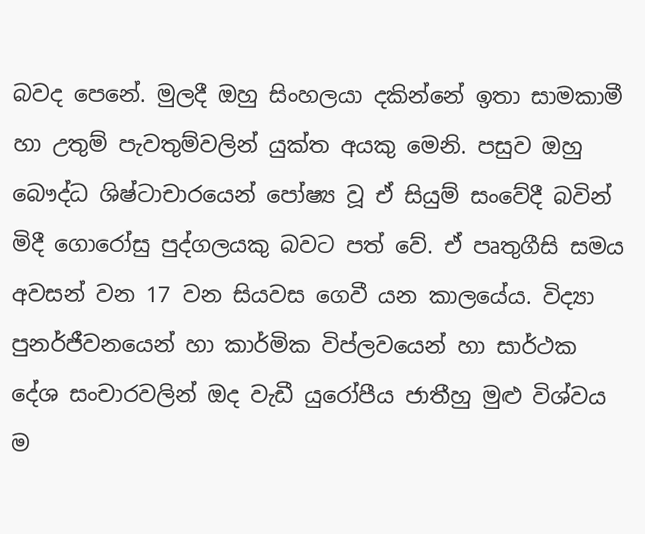බවද පෙනේ. මුලදී ඔහු සිංහලයා දකින්නේ ඉතා සාමකාමී හා උතුම් පැවතුම්වලින් යුක්ත අයකු මෙනි. පසුව ඔහු බෞද්ධ ශිෂ්ටාචාරයෙන් පෝෂ්‍ය වූ ඒ සියුම් සංවේදී බවින් මිදී ගොරෝසු පුද්ගලයකු බවට පත් වේ. ඒ පෘතුගීසි සමය අවසන් වන 17 වන සියවස ගෙවී යන කාලයේය. විද්‍යා පුනර්ජීවනයෙන් හා කාර්මික විප්ලවයෙන් හා සාර්ථක දේශ සංචාරවලින් ඔද වැඩී යුරෝපීය ජාතීහු මුළු විශ්වය ම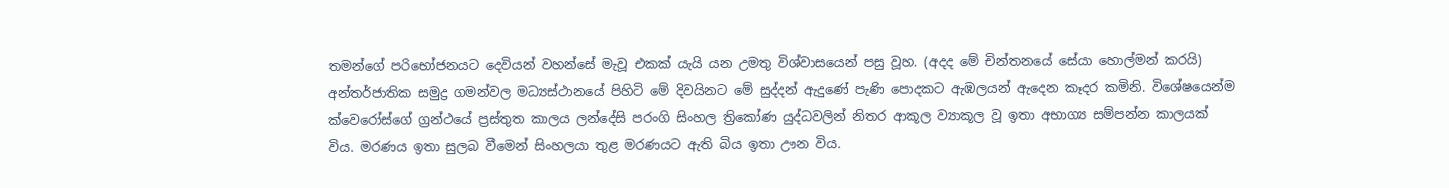තමන්ගේ පරිභෝජනයට දෙවියන් වහන්සේ මැවූ එකක් යැයි යන උමතු විශ්වාසයෙන් පසු වූහ. (අදද මේ චින්තනයේ සේයා හොල්මන් කරයි) අන්තර්ජාතික සමුද්‍ර ගමන්වල මධ්‍යස්ථානයේ පිහිටි මේ දිවයිනට මේ සුද්දන් ඇදුණේ පැණි පොදකට ඇඹලයන් ඇදෙන කෑදර කමිනි. විශේෂයෙන්ම ක්වෙරෝස්ගේ ග්‍රන්ථයේ ප්‍රස්තුත කාලය ලන්දේසි පරංගි සිංහල ත්‍රිකෝණ යුද්ධවලින් නිතර ආකූල ව්‍යාකූල වූ ඉතා අභාග්‍ය සම්පන්න කාලයක් විය. මරණය ඉතා සුලබ වීමෙන් සිංහලයා තුළ මරණයට ඇති බිය ඉතා ඌන විය.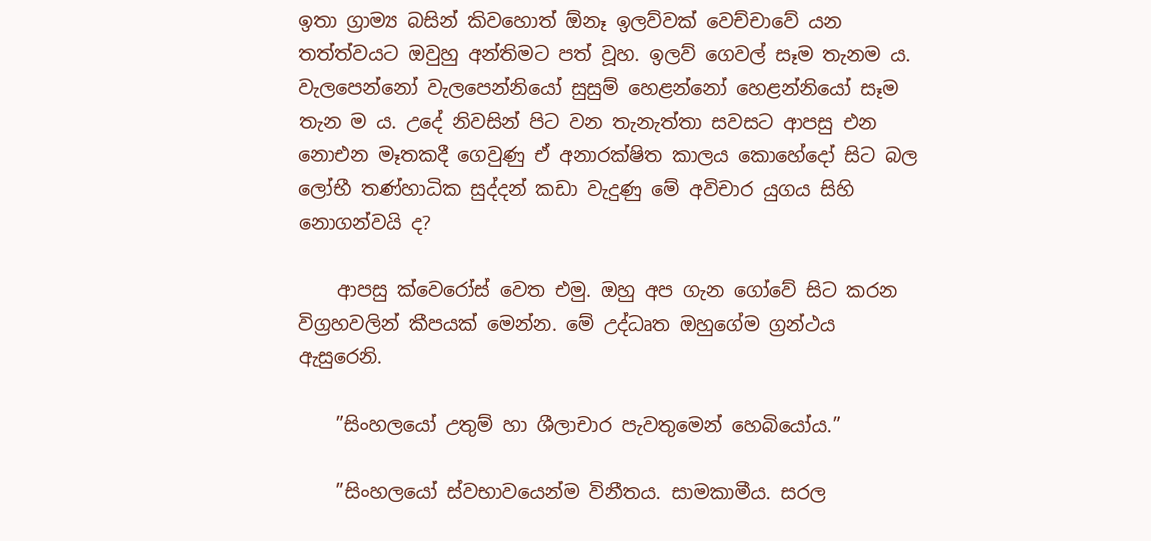ඉතා ග්‍රාම්‍ය බසින් කිවහොත් ඕනෑ ඉලව්වක් වෙච්චාවේ යන තත්ත්වයට ඔවුහු අන්තිමට පත් වූහ. ඉලව් ගෙවල් සෑම තැනම ය. වැලපෙන්නෝ වැලපෙන්නියෝ සුසුම් හෙළන්නෝ හෙළන්නියෝ සෑම තැන ම ය. උදේ නිවසින් පිට වන තැනැත්තා සවසට ආපසු එන නොඑන මෑතකදී ගෙවුණු ඒ අනාරක්ෂිත කාලය කොහේදෝ සිට බල ලෝභී තණ්හාධික සුද්දන් කඩා වැදුණු මේ අවිචාර යුගය සිහි නොගන්වයි ද?

    ආපසු ක්වෙරෝස් වෙත එමු. ඔහු අප ගැන ගෝවේ සිට කරන විග්‍රහවලින් කීපයක් මෙන්න. මේ උද්ධෘත ඔහුගේම ග්‍රන්ථය ඇසුරෙනි.

    ”සිංහලයෝ උතුම් හා ශීලාචාර පැවතුමෙන් හෙබියෝය.”

    ”සිංහලයෝ ස්වභාවයෙන්ම විනීතය. සාමකාමීය. සරල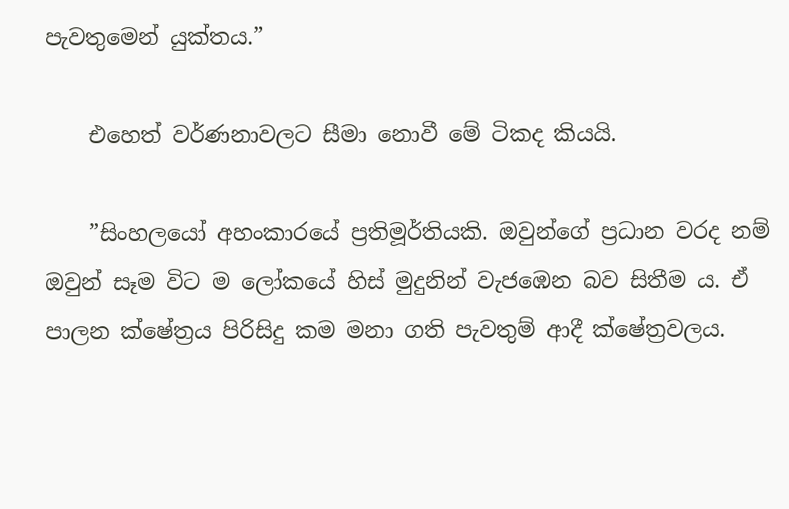පැවතුමෙන් යුක්තය.”

    එහෙත් වර්ණනාවලට සීමා නොවී මේ ටිකද කියයි.

    ”සිංහලයෝ අහංකාරයේ ප්‍රතිමූර්තියකි. ඔවුන්ගේ ප්‍රධාන වරද නම් ඔවුන් සෑම විට ම ලෝකයේ හිස් මුදුනින් වැජඹෙන බව සිතීම ය. ඒ පාලන ක්ෂේත්‍රය පිරිසිදු කම මනා ගති පැවතුම් ආදී ක්ෂේත්‍රවලය.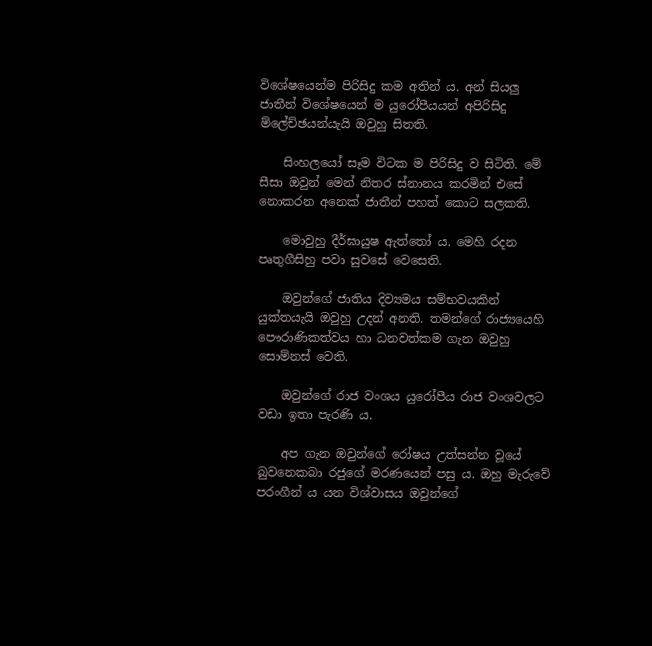විශේෂයෙන්ම පිරිසිදු කම අතින් ය. අන් සියලු ජාතීන් විශේෂයෙන් ම යුරෝපීයයන් අපිරිසිදු ම්ලේච්ඡයන්යැයි ඔවුහු සිතති.

    සිංහලයෝ සෑම විටක ම පිරිසිදු ව සිටිති. මේ සීසා ඔවුන් මෙන් නිතර ස්නානය කරමින් එසේ නොකරන අනෙක් ජාතීන් පහත් කොට සලකති.

    මොවුහු දීර්ඝායුෂ ඇත්තෝ ය. මෙහි රදන පෘතුගීසිහු පවා සුවසේ වෙසෙති.

    ඔවුන්ගේ ජාතිය දිව්‍යමය සම්භවයකින් යුක්තයැයි ඔවුහු උදන් අනති. තමන්ගේ රාජ්‍යයෙහි පෞරාණිකත්වය හා ධනවත්කම ගැන ඔවුහු සොම්නස් වෙති.

    ඔවුන්ගේ රාජ වංශය යුරෝපීය රාජ වංශවලට වඩා ඉතා පැරණි ය.

    අප ගැන ඔවුන්ගේ රෝෂය උත්සන්න වූයේ බුවනෙකබා රජුගේ මරණයෙන් පසු ය. ඔහු මැරුවේ පරංගීන් ය යන විශ්වාසය ඔවුන්ගේ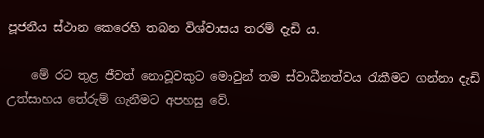පූජනීය ස්ථාන කෙරෙහි තබන විශ්වාසය තරම් දැඩි ය.

    මේ රට තුළ ජීවත් නොවූවකුට මොවුන් තම ස්වාධීනත්වය රැකීමට ගන්නා දැඩි උත්සාහය තේරුම් ගැනීමට අපහසු වේ.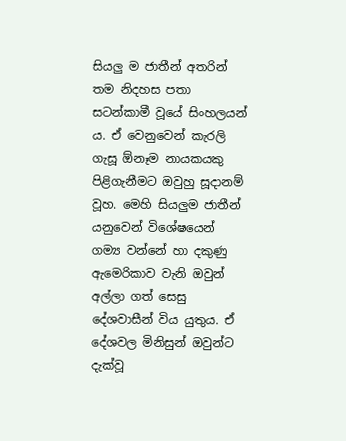සියලු ම ජාතීන් අතරින් තම නිදහස පතා සටන්කාමී වූයේ සිංහලයන් ය. ඒ වෙනුවෙන් කැරලි ගැසූ ඕනෑම නායකයකු පිළිගැනීමට ඔවුහු සූදානම් වූහ. මෙහි සියලුම ජාතීන් යනුවෙන් විශේෂයෙන් ගම්‍ය වන්නේ හා දකුණු ඇමෙරිකාව වැනි ඔවුන් අල්ලා ගත් සෙසු දේශවාසීන් විය යුතුය. ඒ දේශවල මිනිසුන් ඔවුන්ට දැක්වූ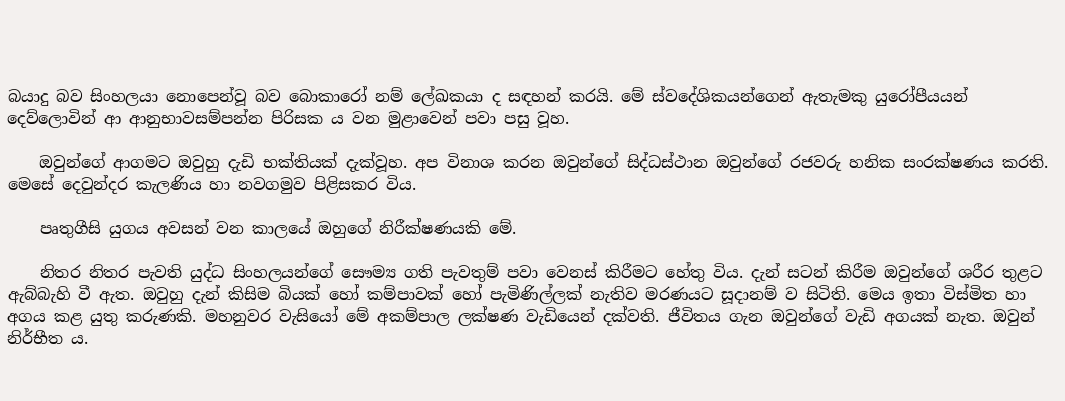බයාදු බව සිංහලයා නොපෙන්වූ බව බොකාරෝ නම් ලේඛකයා ද සඳහන් කරයි. මේ ස්වදේශිකයන්ගෙන් ඇතැමකු යුරෝපීයයන් දෙව්ලොවින් ආ ආනුභාවසම්පන්න පිරිසක ය වන මුළාවෙන් පවා පසු වූහ.

    ඔවුන්ගේ ආගමට ඔවුහු දැඩි භක්තියක් දැක්වූහ. අප විනාශ කරන ඔවුන්ගේ සිද්ධස්ථාන ඔවුන්ගේ රජවරු හනික සංරක්ෂණය කරති. මෙසේ දෙවුන්දර කැලණිය හා නවගමුව පිළිසකර විය.

    පෘතුගීසි යුගය අවසන් වන කාලයේ ඔහුගේ නිරීක්ෂණයකි මේ.

    නිතර නිතර පැවති යුද්ධ සිංහලයන්ගේ සෞම්‍ය ගති පැවතුම් පවා වෙනස් කිරීමට හේතු විය. දැන් සටන් කිරීම ඔවුන්ගේ ශරීර තුළට ඇබ්බැහි වී ඇත. ඔවුහු දැන් කිසිම බියක් හෝ කම්පාවක් හෝ පැමිණිල්ලක් නැතිව මරණයට සූදානම් ව සිටිති. මෙය ඉතා විස්මිත හා අගය කළ යුතු කරුණකි. මහනුවර වැසියෝ මේ අකම්පාල ලක්ෂණ වැඩියෙන් දක්වති. ජීවිතය ගැන ඔවුන්ගේ වැඩි අගයක් නැත. ඔවුන් නිර්භීත ය.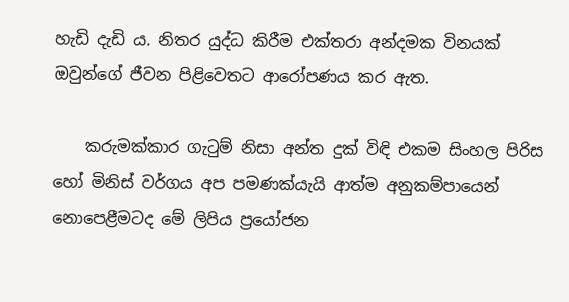හැඩි දැඩි ය. නිතර යුද්ධ කිරීම එක්තරා අන්දමක විනයක් ඔවුන්ගේ ජීවන පිළිවෙතට ආරෝපණය කර ඇත.

    කරුමක්කාර ගැටුම් නිසා අන්ත දුක් විඳි එකම සිංහල පිරිස හෝ මිනිස් වර්ගය අප පමණක්යැයි ආත්ම අනුකම්පායෙන් නොපෙළීමටද මේ ලිපිය ප්‍රයෝජන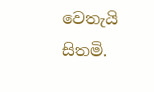වෙතැයි සිතමි.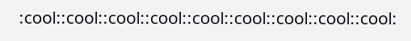:cool::cool::cool::cool::cool::cool::cool::cool::cool: